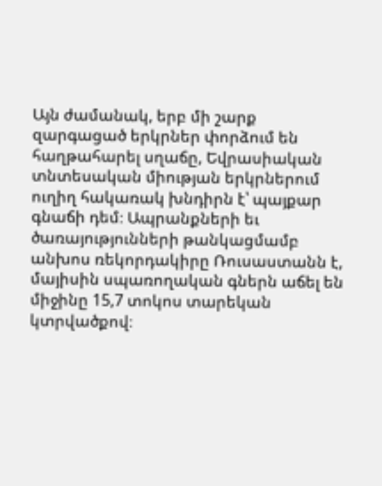Այն ժամանակ, երբ մի շարք զարգացած երկրներ փորձում են հաղթահարել սղաճը, Եվրասիական տնտեսական միության երկրներում ուղիղ հակառակ խնդիրն է՝ պայքար գնաճի դեմ։ Ապրանքների եւ ծառայությունների թանկացմամբ անխոս ռեկորդակիրը Ռուսաստանն է, մայիսին սպառողական գներն աճել են միջինը 15,7 տոկոս տարեկան կտրվածքով։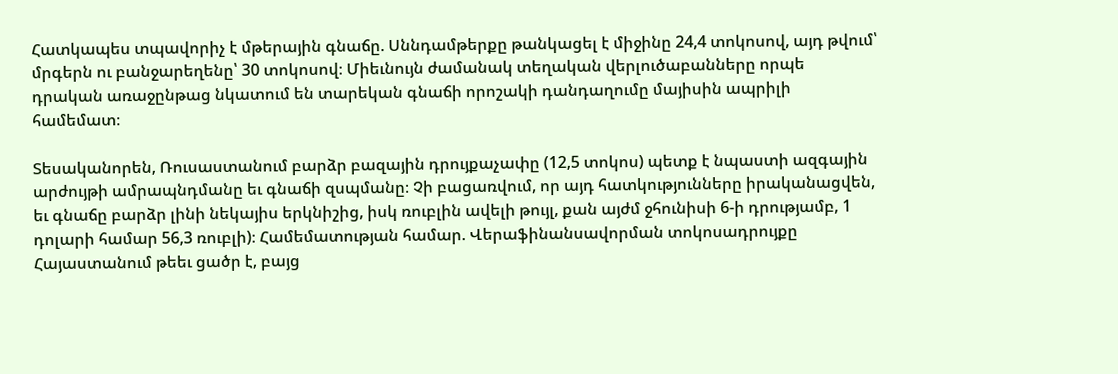Հատկապես տպավորիչ է մթերային գնաճը. Սննդամթերքը թանկացել է միջինը 24,4 տոկոսով, այդ թվում՝ մրգերն ու բանջարեղենը՝ 30 տոկոսով։ Միեւնույն ժամանակ տեղական վերլուծաբանները որպե դրական առաջընթաց նկատում են տարեկան գնաճի որոշակի դանդաղումը մայիսին ապրիլի համեմատ։

Տեսականորեն, Ռուսաստանում բարձր բազային դրույքաչափը (12,5 տոկոս) պետք է նպաստի ազգային արժույթի ամրապնդմանը եւ գնաճի զսպմանը։ Չի բացառվում, որ այդ հատկությունները իրականացվեն, եւ գնաճը բարձր լինի նեկայիս երկնիշից, իսկ ռուբլին ավելի թույլ, քան այժմ ջհունիսի 6-ի դրությամբ, 1 դոլարի համար 56,3 ռուբլի)։ Համեմատության համար. Վերաֆինանսավորման տոկոսադրույքը Հայաստանում թեեւ ցածր է, բայց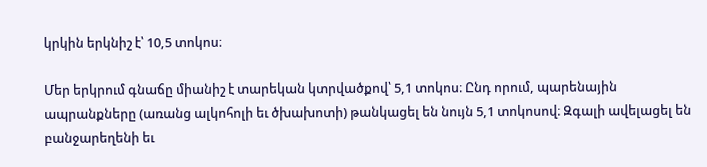կրկին երկնիշ է՝ 10,5 տոկոս։

Մեր երկրում գնաճը միանիշ է տարեկան կտրվածքով՝ 5,1 տոկոս։ Ընդ որում, պարենային ապրանքները (առանց ալկոհոլի եւ ծխախոտի) թանկացել են նույն 5,1 տոկոսով։ Զգալի ավելացել են բանջարեղենի եւ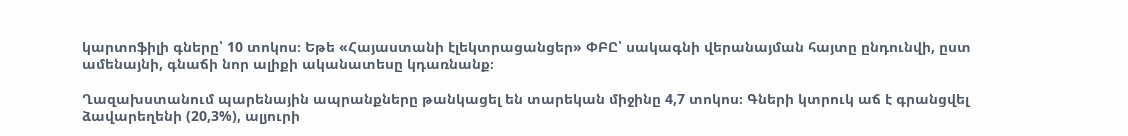կարտոֆիլի գները՝ 10 տոկոս։ Եթե «Հայաստանի էլեկտրացանցեր» ՓԲԸ՝ սակագնի վերանայման հայտը ընդունվի, ըստ ամենայնի, գնաճի նոր ալիքի ականատեսը կդառնանք։

Ղազախստանում պարենային ապրանքները թանկացել են տարեկան միջինը 4,7 տոկոս։ Գների կտրուկ աճ է գրանցվել ձավարեղենի (20,3%), ալյուրի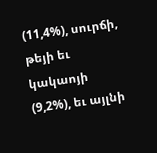(11,4%), սուրճի, թեյի եւ կակաոյի (9,2%), եւ այլնի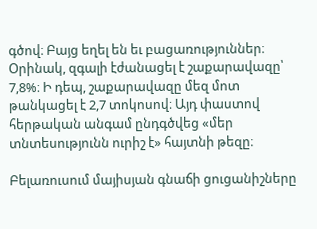գծով։ Բայց եղել են եւ բացառություններ։ Օրինակ, զգալի էժանացել է շաքարավազը՝ 7,8%։ Ի դեպ, շաքարավազը մեզ մոտ թանկացել է 2,7 տոկոսով։ Այդ փաստով հերթական անգամ ընդգծվեց «մեր տնտեսությունն ուրիշ է» հայտնի թեզը։

Բելառուսում մայիսյան գնաճի ցուցանիշները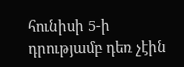հունիսի 5-ի դրությամբ դեռ չէին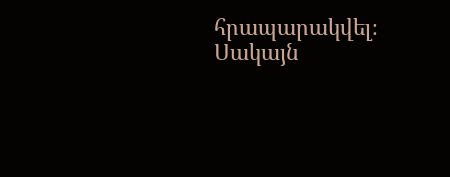հրապարակվել։ Սակայն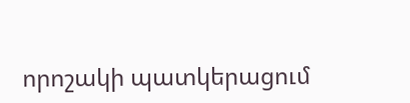որոշակի պատկերացում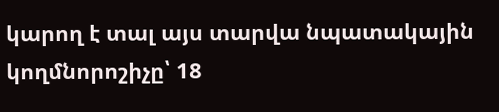կարող է տալ այս տարվա նպատակային կողմնորոշիչը՝ 18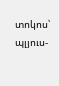տոկոս՝ պլյուս-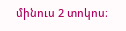մինուս 2 տոկոս։